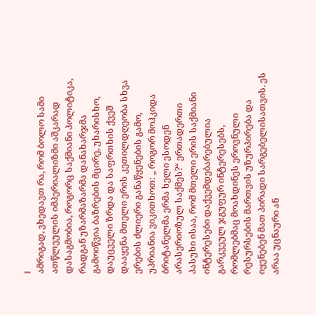I
ამრიგად, ვხედავთ რა, რომ ბოლო სამი ათწლეულის იმპერიალიზმი აშკარად დასაგმობია, როგორც საქმიანი პოლიტიკა, რადგან უზარმაზარმა დანახარჯმა გამოიწვია ბაზრების მცირე, უხარისხო, დაუცველი ზრდა და საფრთხის ქვეშ დააყენა მთელი ერის კეთილდღეობა სხვა ერების ძლიერი განაწყენების გამო, უპრიანია ვიკითხოთ: „ როგორ მოჰკიდა ბრიტანელმა ერმა ხელი ესოდენ არასერიოზულ საქმეს?“ ერთადერთი პასუხი ისაა, რომ მთელი ერის საქმიანი ინტერესები დაქვემდებარებულია გარკვეულ ჯგუფურ ინტერესებს, რომლებმაც მოახდინეს ეროვნული რესურსების მართვის უზურპირება და იყენებენ მათ პირადი სარგებელისათვის. ეს არაა უცნაური ან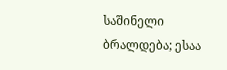საშინელი ბრალდება; ესაა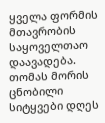ყველა ფორმის მთავრობის საყოველთაო დაავადება. თომას მორის ცნობილი სიტყვები დღეს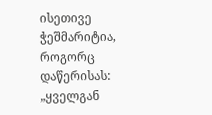ისეთივე ჭეშმარიტია, როგორც დაწერისას: „ყველგან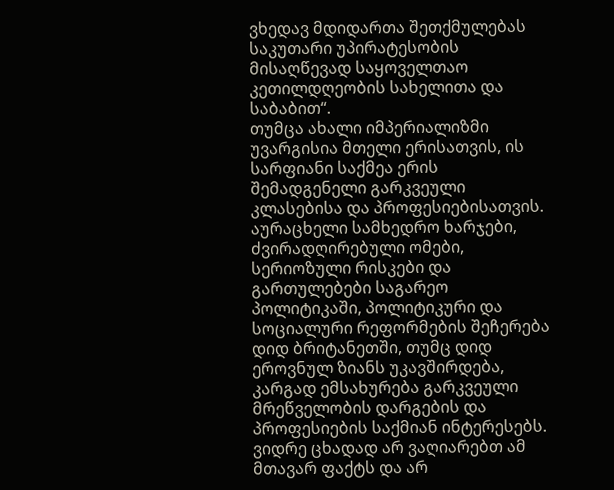ვხედავ მდიდართა შეთქმულებას საკუთარი უპირატესობის მისაღწევად საყოველთაო კეთილდღეობის სახელითა და საბაბით“.
თუმცა ახალი იმპერიალიზმი უვარგისია მთელი ერისათვის, ის სარფიანი საქმეა ერის შემადგენელი გარკვეული კლასებისა და პროფესიებისათვის. აურაცხელი სამხედრო ხარჯები, ძვირადღირებული ომები, სერიოზული რისკები და გართულებები საგარეო პოლიტიკაში, პოლიტიკური და სოციალური რეფორმების შეჩერება დიდ ბრიტანეთში, თუმც დიდ ეროვნულ ზიანს უკავშირდება, კარგად ემსახურება გარკვეული მრეწველობის დარგების და პროფესიების საქმიან ინტერესებს.
ვიდრე ცხადად არ ვაღიარებთ ამ მთავარ ფაქტს და არ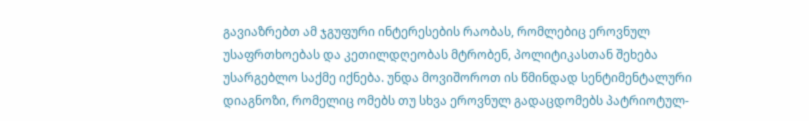გავიაზრებთ ამ ჯგუფური ინტერესების რაობას, რომლებიც ეროვნულ უსაფრთხოებას და კეთილდღეობას მტრობენ, პოლიტიკასთან შეხება უსარგებლო საქმე იქნება. უნდა მოვიშოროთ ის წმინდად სენტიმენტალური დიაგნოზი, რომელიც ომებს თუ სხვა ეროვნულ გადაცდომებს პატრიოტულ-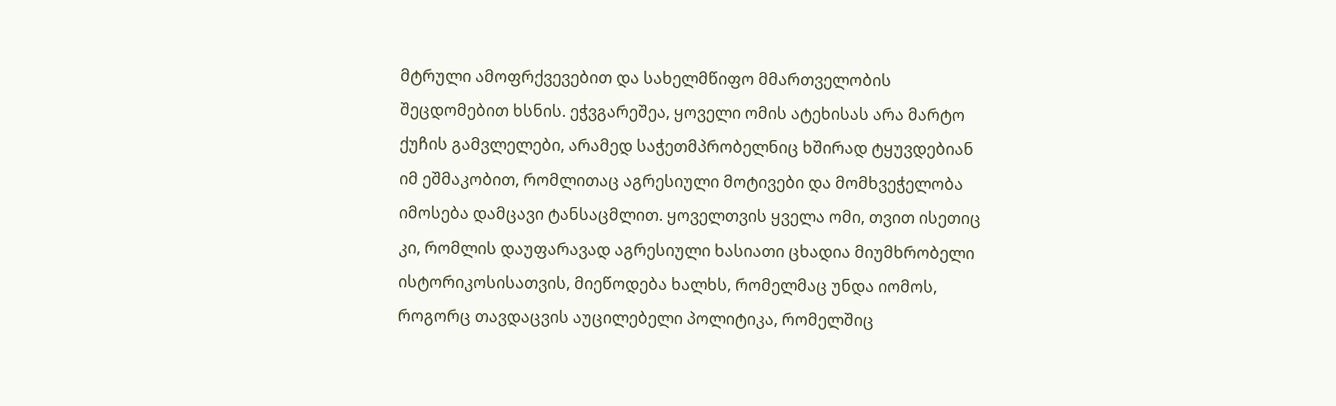მტრული ამოფრქვევებით და სახელმწიფო მმართველობის შეცდომებით ხსნის. ეჭვგარეშეა, ყოველი ომის ატეხისას არა მარტო ქუჩის გამვლელები, არამედ საჭეთმპრობელნიც ხშირად ტყუვდებიან იმ ეშმაკობით, რომლითაც აგრესიული მოტივები და მომხვეჭელობა იმოსება დამცავი ტანსაცმლით. ყოველთვის ყველა ომი, თვით ისეთიც კი, რომლის დაუფარავად აგრესიული ხასიათი ცხადია მიუმხრობელი ისტორიკოსისათვის, მიეწოდება ხალხს, რომელმაც უნდა იომოს, როგორც თავდაცვის აუცილებელი პოლიტიკა, რომელშიც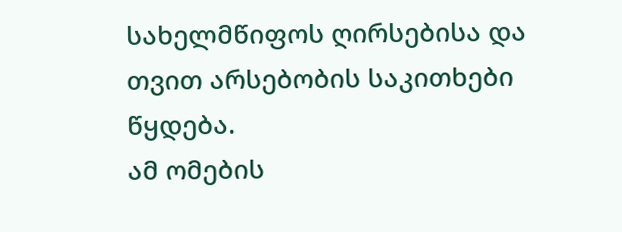სახელმწიფოს ღირსებისა და თვით არსებობის საკითხები წყდება.
ამ ომების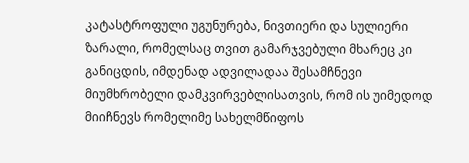კატასტროფული უგუნურება, ნივთიერი და სულიერი ზარალი, რომელსაც თვით გამარჯვებული მხარეც კი განიცდის, იმდენად ადვილადაა შესამჩნევი მიუმხრობელი დამკვირვებლისათვის, რომ ის უიმედოდ მიიჩნევს რომელიმე სახელმწიფოს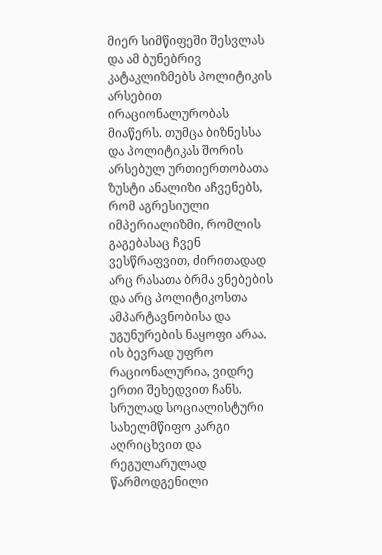მიერ სიმწიფეში შესვლას და ამ ბუნებრივ კატაკლიზმებს პოლიტიკის არსებით ირაციონალურობას მიაწერს. თუმცა ბიზნესსა და პოლიტიკას შორის არსებულ ურთიერთობათა ზუსტი ანალიზი აჩვენებს, რომ აგრესიული იმპერიალიზმი, რომლის გაგებასაც ჩვენ ვესწრაფვით, ძირითადად არც რასათა ბრმა ვნებების და არც პოლიტიკოსთა ამპარტავნობისა და უგუნურების ნაყოფი არაა. ის ბევრად უფრო რაციონალურია, ვიდრე ერთი შეხედვით ჩანს. სრულად სოციალისტური სახელმწიფო კარგი აღრიცხვით და რეგულარულად წარმოდგენილი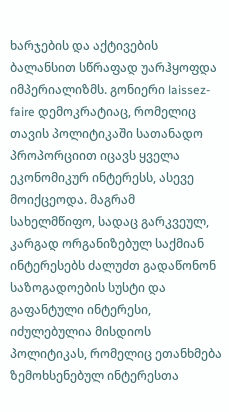ხარჯების და აქტივების ბალანსით სწრაფად უარჰყოფდა იმპერიალიზმს. გონიერი laissez-faire დემოკრატიაც, რომელიც თავის პოლიტიკაში სათანადო პროპორციით იცავს ყველა ეკონომიკურ ინტერესს, ასევე მოიქცეოდა. მაგრამ სახელმწიფო, სადაც გარკვეულ, კარგად ორგანიზებულ საქმიან ინტერესებს ძალუძთ გადაწონონ საზოგადოების სუსტი და გაფანტული ინტერესი, იძულებულია მისდიოს პოლიტიკას, რომელიც ეთანხმება ზემოხსენებულ ინტერესთა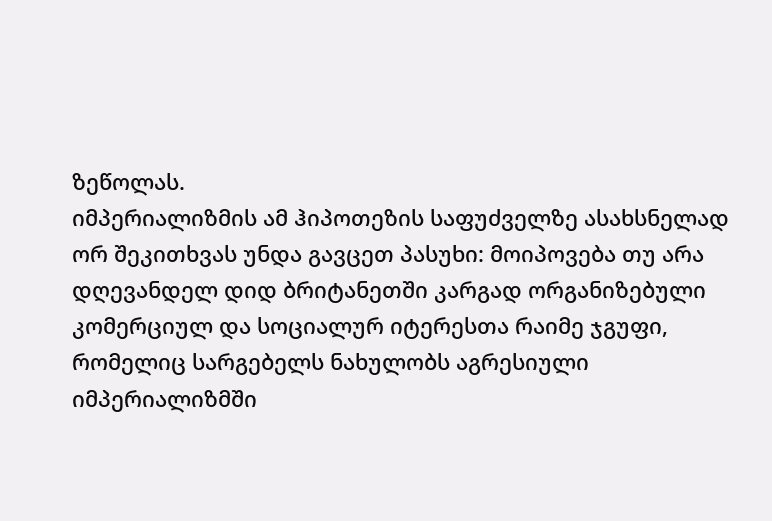ზეწოლას.
იმპერიალიზმის ამ ჰიპოთეზის საფუძველზე ასახსნელად ორ შეკითხვას უნდა გავცეთ პასუხი: მოიპოვება თუ არა დღევანდელ დიდ ბრიტანეთში კარგად ორგანიზებული კომერციულ და სოციალურ იტერესთა რაიმე ჯგუფი, რომელიც სარგებელს ნახულობს აგრესიული იმპერიალიზმში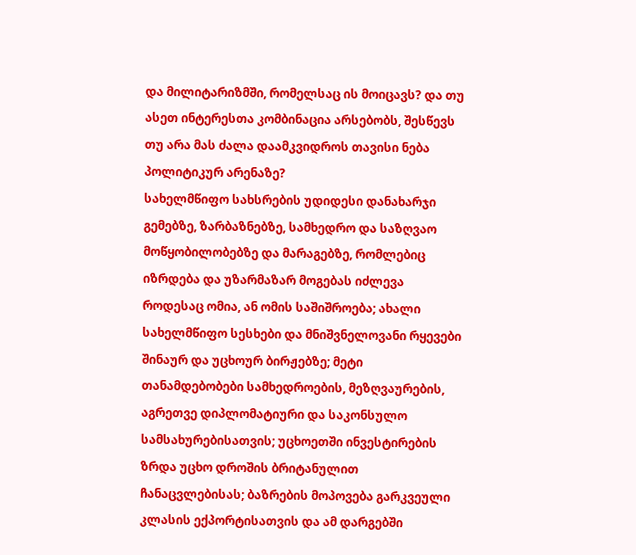და მილიტარიზმში, რომელსაც ის მოიცავს? და თუ ასეთ ინტერესთა კომბინაცია არსებობს, შესწევს თუ არა მას ძალა დაამკვიდროს თავისი ნება პოლიტიკურ არენაზე?
სახელმწიფო სახსრების უდიდესი დანახარჯი გემებზე, ზარბაზნებზე, სამხედრო და საზღვაო მოწყობილობებზე და მარაგებზე, რომლებიც იზრდება და უზარმაზარ მოგებას იძლევა როდესაც ომია, ან ომის საშიშროება; ახალი სახელმწიფო სესხები და მნიშვნელოვანი რყევები შინაურ და უცხოურ ბირჟებზე; მეტი თანამდებობები სამხედროების, მეზღვაურების, აგრეთვე დიპლომატიური და საკონსულო სამსახურებისათვის; უცხოეთში ინვესტირების ზრდა უცხო დროშის ბრიტანულით ჩანაცვლებისას; ბაზრების მოპოვება გარკვეული კლასის ექპორტისათვის და ამ დარგებში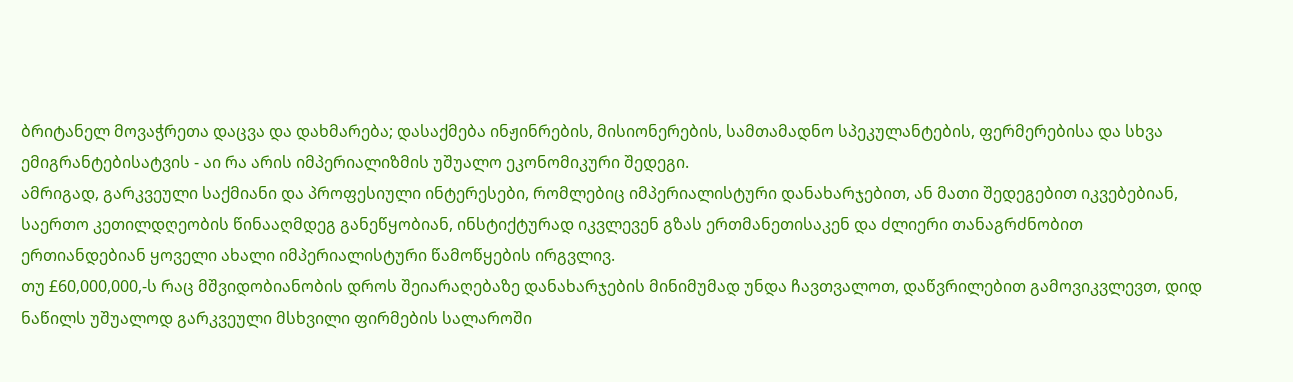ბრიტანელ მოვაჭრეთა დაცვა და დახმარება; დასაქმება ინჟინრების, მისიონერების, სამთამადნო სპეკულანტების, ფერმერებისა და სხვა ემიგრანტებისატვის - აი რა არის იმპერიალიზმის უშუალო ეკონომიკური შედეგი.
ამრიგად, გარკვეული საქმიანი და პროფესიული ინტერესები, რომლებიც იმპერიალისტური დანახარჯებით, ან მათი შედეგებით იკვებებიან, საერთო კეთილდღეობის წინააღმდეგ განეწყობიან, ინსტიქტურად იკვლევენ გზას ერთმანეთისაკენ და ძლიერი თანაგრძნობით ერთიანდებიან ყოველი ახალი იმპერიალისტური წამოწყების ირგვლივ.
თუ £60,000,000,-ს რაც მშვიდობიანობის დროს შეიარაღებაზე დანახარჯების მინიმუმად უნდა ჩავთვალოთ, დაწვრილებით გამოვიკვლევთ, დიდ ნაწილს უშუალოდ გარკვეული მსხვილი ფირმების სალაროში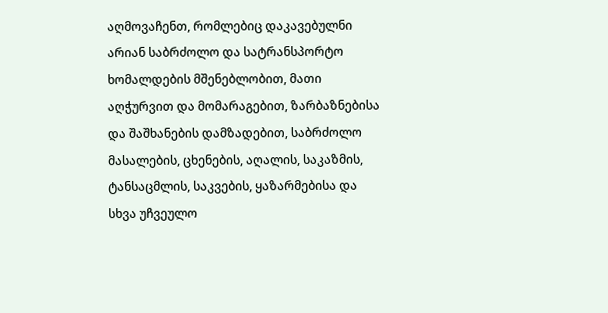აღმოვაჩენთ, რომლებიც დაკავებულნი არიან საბრძოლო და სატრანსპორტო ხომალდების მშენებლობით, მათი აღჭურვით და მომარაგებით, ზარბაზნებისა და შაშხანების დამზადებით, საბრძოლო მასალების, ცხენების, აღალის, საკაზმის, ტანსაცმლის, საკვების, ყაზარმებისა და სხვა უჩვეულო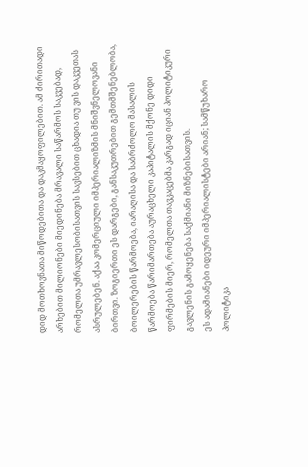დიდ მოთხოვნათა მიწოდებითა და დაკმაყოფილებით. ამ ძირითადი არხებით მილიონები მიედინება მრავალი საწარმოს საკვებად, რომელთა უმრავლესობისათვის სავსებით ცხადია თუ ვის დაკვეთას ასრულებენ. აქაა კომერციული იმპერიალიზმის მნიშვნელოვანი ბირთვი. ზოგიერთი ეს დარგები, განსაკუთრებით გემთმშენებლობა, ბოილერების წარმოება, იარაღისა და საბრძოლო მასალის წარმოება წარიმართება აურაცხელი კაპიტალის მქონე დიდი ფირმების მიერ, რომელთა თავკაცებმა კარგად იციან პოლიტიკური გავლენის გამოყენება საქმიანი მიზნებისათვის.
ეს ადამიანები იდეური იმპერიალისტები არიან; სამწუხარო პოლიტიკა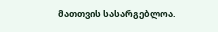მათთვის სასარგებლოა.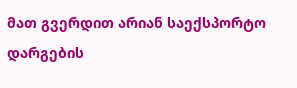მათ გვერდით არიან საექსპორტო დარგების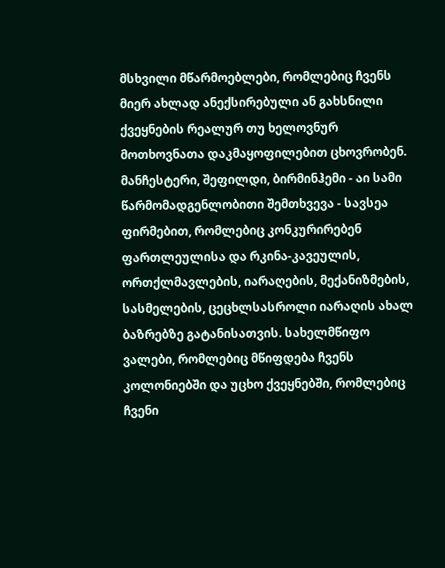მსხვილი მწარმოებლები, რომლებიც ჩვენს მიერ ახლად ანექსირებული ან გახსნილი ქვეყნების რეალურ თუ ხელოვნურ მოთხოვნათა დაკმაყოფილებით ცხოვრობენ. მანჩესტერი, შეფილდი, ბირმინჰემი - აი სამი წარმომადგენლობითი შემთხვევა - სავსეა ფირმებით, რომლებიც კონკურირებენ ფართლეულისა და რკინა-კავეულის, ორთქლმავლების, იარაღების, მექანიზმების, სასმელების, ცეცხლსასროლი იარაღის ახალ ბაზრებზე გატანისათვის. სახელმწიფო ვალები, რომლებიც მწიფდება ჩვენს კოლონიებში და უცხო ქვეყნებში, რომლებიც ჩვენი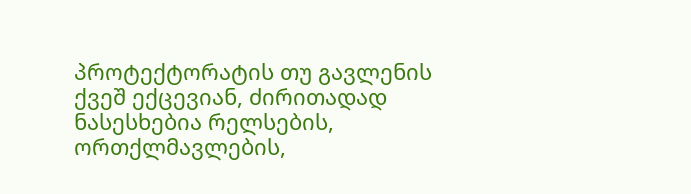პროტექტორატის თუ გავლენის ქვეშ ექცევიან, ძირითადად ნასესხებია რელსების, ორთქლმავლების,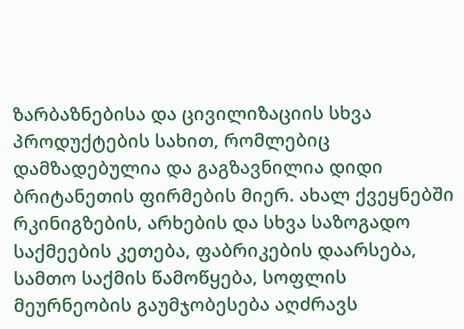ზარბაზნებისა და ცივილიზაციის სხვა პროდუქტების სახით, რომლებიც დამზადებულია და გაგზავნილია დიდი ბრიტანეთის ფირმების მიერ. ახალ ქვეყნებში რკინიგზების, არხების და სხვა საზოგადო საქმეების კეთება, ფაბრიკების დაარსება, სამთო საქმის წამოწყება, სოფლის მეურნეობის გაუმჯობესება აღძრავს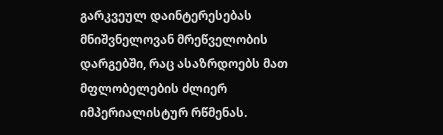გარკვეულ დაინტერესებას მნიშვნელოვან მრეწველობის დარგებში, რაც ასაზრდოებს მათ მფლობელების ძლიერ იმპერიალისტურ რწმენას.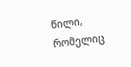წილი, რომელიც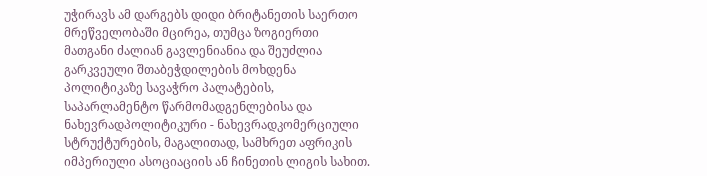უჭირავს ამ დარგებს დიდი ბრიტანეთის საერთო მრეწველობაში მცირეა, თუმცა ზოგიერთი მათგანი ძალიან გავლენიანია და შეუძლია გარკვეული შთაბეჭდილების მოხდენა პოლიტიკაზე სავაჭრო პალატების, საპარლამენტო წარმომადგენლებისა და ნახევრადპოლიტიკური - ნახევრადკომერციული სტრუქტურების, მაგალითად, სამხრეთ აფრიკის იმპერიული ასოციაციის ან ჩინეთის ლიგის სახით.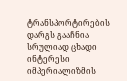ტრანსპორტირების დარგს გააჩნია სრულიად ცხადი ინტერესი იმპერიალიზმის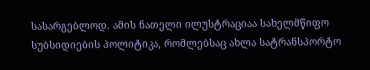სასარგებლოდ. ამის ნათელი ილუსტრაციაა სახელმწიფო სუბსიდიების პოლიტიკა, რომლებსაც ახლა სატრანსპორტო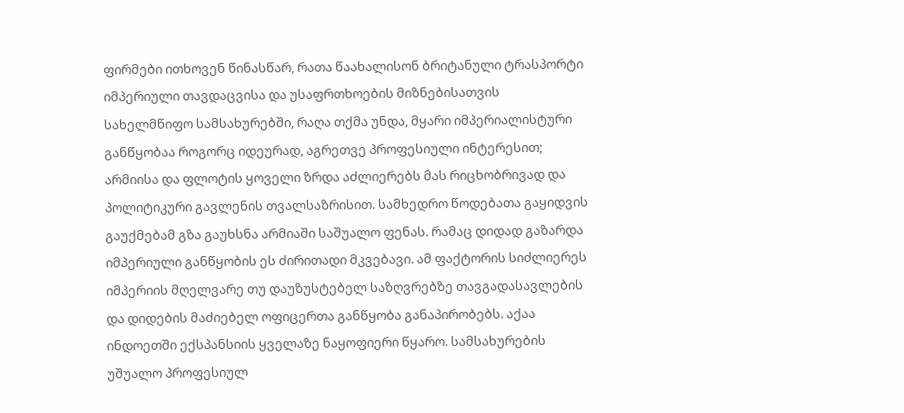ფირმები ითხოვენ წინასწარ, რათა წაახალისონ ბრიტანული ტრასპორტი იმპერიული თავდაცვისა და უსაფრთხოების მიზნებისათვის
სახელმწიფო სამსახურებში, რაღა თქმა უნდა, მყარი იმპერიალისტური განწყობაა როგორც იდეურად, აგრეთვე პროფესიული ინტერესით; არმიისა და ფლოტის ყოველი ზრდა აძლიერებს მას რიცხობრივად და პოლიტიკური გავლენის თვალსაზრისით. სამხედრო წოდებათა გაყიდვის გაუქმებამ გზა გაუხსნა არმიაში საშუალო ფენას. რამაც დიდად გაზარდა იმპერიული განწყობის ეს ძირითადი მკვებავი. ამ ფაქტორის სიძლიერეს იმპერიის მღელვარე თუ დაუზუსტებელ საზღვრებზე თავგადასავლების და დიდების მაძიებელ ოფიცერთა განწყობა განაპირობებს. აქაა ინდოეთში ექსპანსიის ყველაზე ნაყოფიერი წყარო. სამსახურების უშუალო პროფესიულ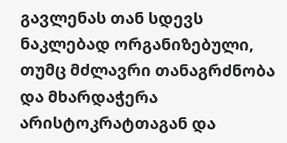გავლენას თან სდევს ნაკლებად ორგანიზებული, თუმც მძლავრი თანაგრძნობა და მხარდაჭერა არისტოკრატთაგან და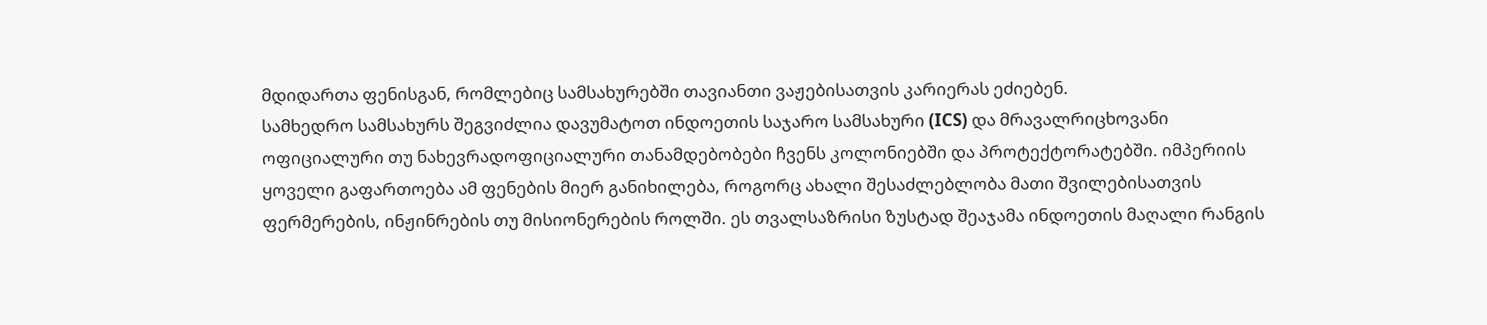მდიდართა ფენისგან, რომლებიც სამსახურებში თავიანთი ვაჟებისათვის კარიერას ეძიებენ.
სამხედრო სამსახურს შეგვიძლია დავუმატოთ ინდოეთის საჯარო სამსახური (ICS) და მრავალრიცხოვანი ოფიციალური თუ ნახევრადოფიციალური თანამდებობები ჩვენს კოლონიებში და პროტექტორატებში. იმპერიის ყოველი გაფართოება ამ ფენების მიერ განიხილება, როგორც ახალი შესაძლებლობა მათი შვილებისათვის ფერმერების, ინჟინრების თუ მისიონერების როლში. ეს თვალსაზრისი ზუსტად შეაჯამა ინდოეთის მაღალი რანგის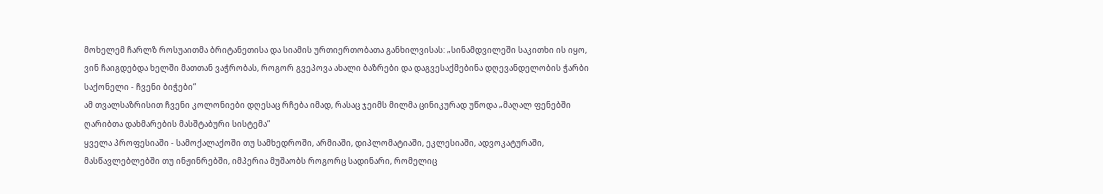მოხელემ ჩარლზ როსუაითმა ბრიტანეთისა და სიამის ურთიერთობათა განხილვისას: „სინამდვილეში საკითხი ის იყო, ვინ ჩაიგდებდა ხელში მათთან ვაჭრობას, როგორ გვეპოვა ახალი ბაზრები და დაგვესაქმებინა დღევანდელობის ჭარბი საქონელი - ჩვენი ბიჭები“
ამ თვალსაზრისით ჩვენი კოლონიები დღესაც რჩება იმად, რასაც ჯეიმს მილმა ცინიკურად უწოდა „მაღალ ფენებში ღარიბთა დახმარების მასშტაბური სისტემა“
ყველა პროფესიაში - სამოქალაქოში თუ სამხედროში, არმიაში, დიპლომატიაში, ეკლესიაში, ადვოკატურაში, მასწავლებლებში თუ ინჟინრებში, იმპერია მუშაობს როგორც სადინარი, რომელიც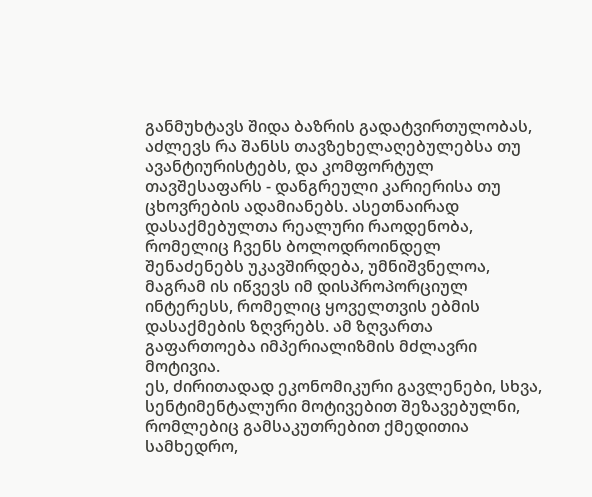განმუხტავს შიდა ბაზრის გადატვირთულობას, აძლევს რა შანსს თავზეხელაღებულებსა თუ ავანტიურისტებს, და კომფორტულ თავშესაფარს - დანგრეული კარიერისა თუ ცხოვრების ადამიანებს. ასეთნაირად დასაქმებულთა რეალური რაოდენობა, რომელიც ჩვენს ბოლოდროინდელ შენაძენებს უკავშირდება, უმნიშვნელოა, მაგრამ ის იწვევს იმ დისპროპორციულ ინტერესს, რომელიც ყოველთვის ებმის დასაქმების ზღვრებს. ამ ზღვართა გაფართოება იმპერიალიზმის მძლავრი მოტივია.
ეს, ძირითადად ეკონომიკური გავლენები, სხვა, სენტიმენტალური მოტივებით შეზავებულნი, რომლებიც გამსაკუთრებით ქმედითია სამხედრო,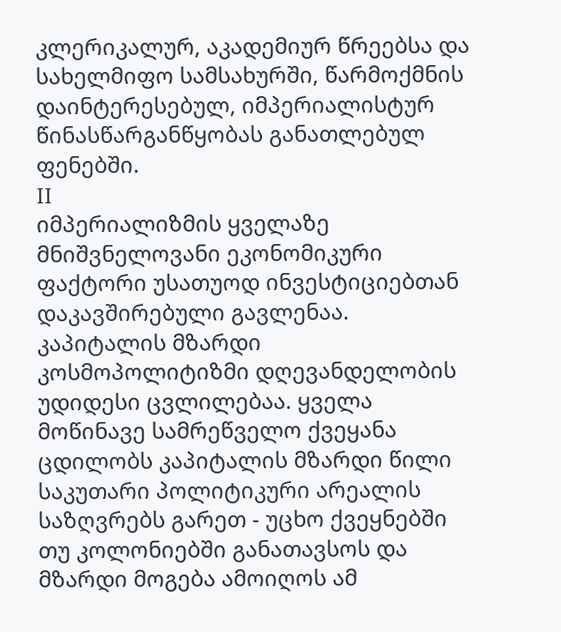კლერიკალურ, აკადემიურ წრეებსა და სახელმიფო სამსახურში, წარმოქმნის დაინტერესებულ, იმპერიალისტურ წინასწარგანწყობას განათლებულ ფენებში.
II
იმპერიალიზმის ყველაზე მნიშვნელოვანი ეკონომიკური ფაქტორი უსათუოდ ინვესტიციებთან დაკავშირებული გავლენაა. კაპიტალის მზარდი კოსმოპოლიტიზმი დღევანდელობის უდიდესი ცვლილებაა. ყველა მოწინავე სამრეწველო ქვეყანა ცდილობს კაპიტალის მზარდი წილი საკუთარი პოლიტიკური არეალის საზღვრებს გარეთ - უცხო ქვეყნებში თუ კოლონიებში განათავსოს და მზარდი მოგება ამოიღოს ამ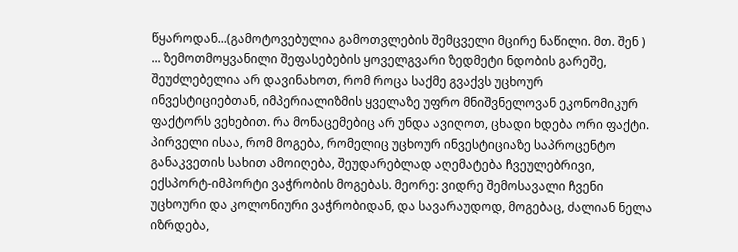წყაროდან...(გამოტოვებულია გამოთვლების შემცველი მცირე ნაწილი. მთ. შენ )
... ზემოთმოყვანილი შეფასებების ყოველგვარი ზედმეტი ნდობის გარეშე, შეუძლებელია არ დავინახოთ, რომ როცა საქმე გვაქვს უცხოურ ინვესტიციებთან, იმპერიალიზმის ყველაზე უფრო მნიშვნელოვან ეკონომიკურ ფაქტორს ვეხებით. რა მონაცემებიც არ უნდა ავიღოთ, ცხადი ხდება ორი ფაქტი. პირველი ისაა, რომ მოგება, რომელიც უცხოურ ინვესტიციაზე საპროცენტო განაკვეთის სახით ამოიღება, შეუდარებლად აღემატება ჩვეულებრივი, ექსპორტ-იმპორტი ვაჭრობის მოგებას. მეორე: ვიდრე შემოსავალი ჩვენი უცხოური და კოლონიური ვაჭრობიდან, და სავარაუდოდ, მოგებაც, ძალიან ნელა იზრდება,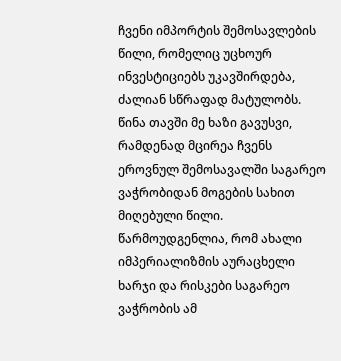ჩვენი იმპორტის შემოსავლების წილი, რომელიც უცხოურ ინვესტიციებს უკავშირდება, ძალიან სწრაფად მატულობს.
წინა თავში მე ხაზი გავუსვი, რამდენად მცირეა ჩვენს ეროვნულ შემოსავალში საგარეო ვაჭრობიდან მოგების სახით მიღებული წილი. წარმოუდგენლია, რომ ახალი იმპერიალიზმის აურაცხელი ხარჯი და რისკები საგარეო ვაჭრობის ამ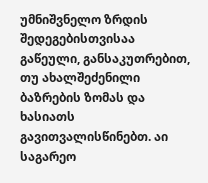უმნიშვნელო ზრდის შედეგებისთვისაა გაწეული, განსაკუთრებით, თუ ახალშეძენილი ბაზრების ზომას და ხასიათს გავითვალისწინებთ. აი საგარეო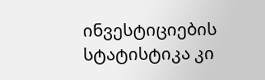ინვესტიციების სტატისტიკა კი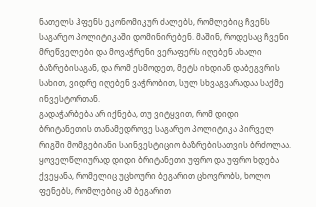ნათელს ჰფენს ეკონომიკურ ძალებს, რომლებიც ჩვენს საგარეო პოლიტიკაში დომინირებენ. მაშინ, როდესაც ჩვენი მრეწველები და მოვაჭრენი ვერაფერს იღებენ ახალი ბაზრებისაგან, და რომ ესმოდეთ, მეტს იხდიან დაბეგვრის სახით, ვიდრე იღებენ ვაჭრობით, სულ სხვაგვარადაა საქმე ინვესტორთან.
გადაჭარბება არ იქნება, თუ ვიტყვით, რომ დიდი ბრიტანეთის თანამედროვე საგარეო პოლიტიკა პირველ რიგში მომგებიანი საინვესტიციო ბაზრებისათვის ბრძოლაა. ყოველწლიურად დიდი ბრიტანეთი უფრო და უფრო ხდება ქვეყანა, რომელიც უცხოური ბეგარით ცხოვრობს, ხოლო ფენებს, რომლებიც ამ ბეგარით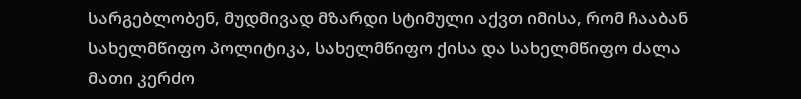სარგებლობენ, მუდმივად მზარდი სტიმული აქვთ იმისა, რომ ჩააბან სახელმწიფო პოლიტიკა, სახელმწიფო ქისა და სახელმწიფო ძალა მათი კერძო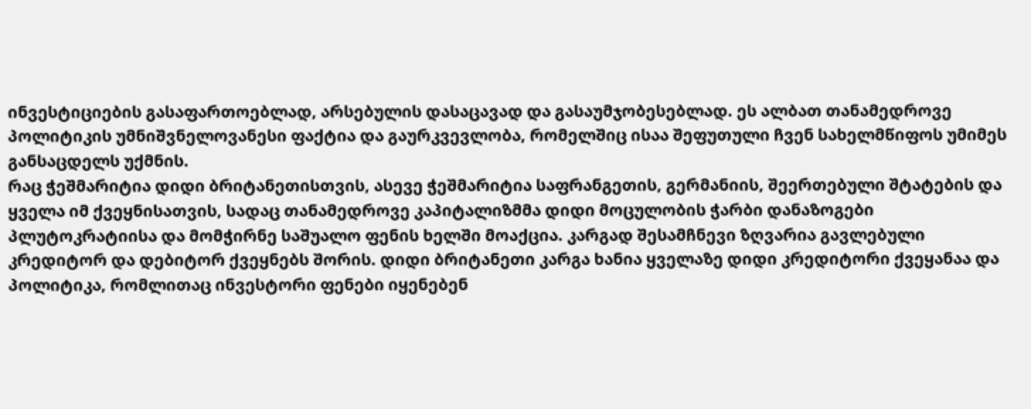ინვესტიციების გასაფართოებლად, არსებულის დასაცავად და გასაუმჯობესებლად. ეს ალბათ თანამედროვე პოლიტიკის უმნიშვნელოვანესი ფაქტია და გაურკვევლობა, რომელშიც ისაა შეფუთული ჩვენ სახელმწიფოს უმიმეს განსაცდელს უქმნის.
რაც ჭეშმარიტია დიდი ბრიტანეთისთვის, ასევე ჭეშმარიტია საფრანგეთის, გერმანიის, შეერთებული შტატების და ყველა იმ ქვეყნისათვის, სადაც თანამედროვე კაპიტალიზმმა დიდი მოცულობის ჭარბი დანაზოგები პლუტოკრატიისა და მომჭირნე საშუალო ფენის ხელში მოაქცია. კარგად შესამჩნევი ზღვარია გავლებული კრედიტორ და დებიტორ ქვეყნებს შორის. დიდი ბრიტანეთი კარგა ხანია ყველაზე დიდი კრედიტორი ქვეყანაა და პოლიტიკა, რომლითაც ინვესტორი ფენები იყენებენ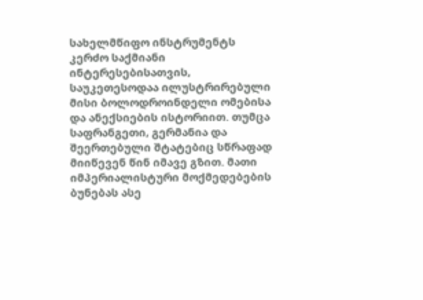სახელმწიფო ინსტრუმენტს კერძო საქმიანი ინტერესებისათვის, საუკეთესოდაა ილუსტრირებული მისი ბოლოდროინდელი ომებისა და ანექსიების ისტორიით. თუმცა საფრანგეთი, გერმანია და შეერთებული შტატებიც სწრაფად მიიწევენ წინ იმავე გზით. მათი იმპერიალისტური მოქმედებების ბუნებას ასე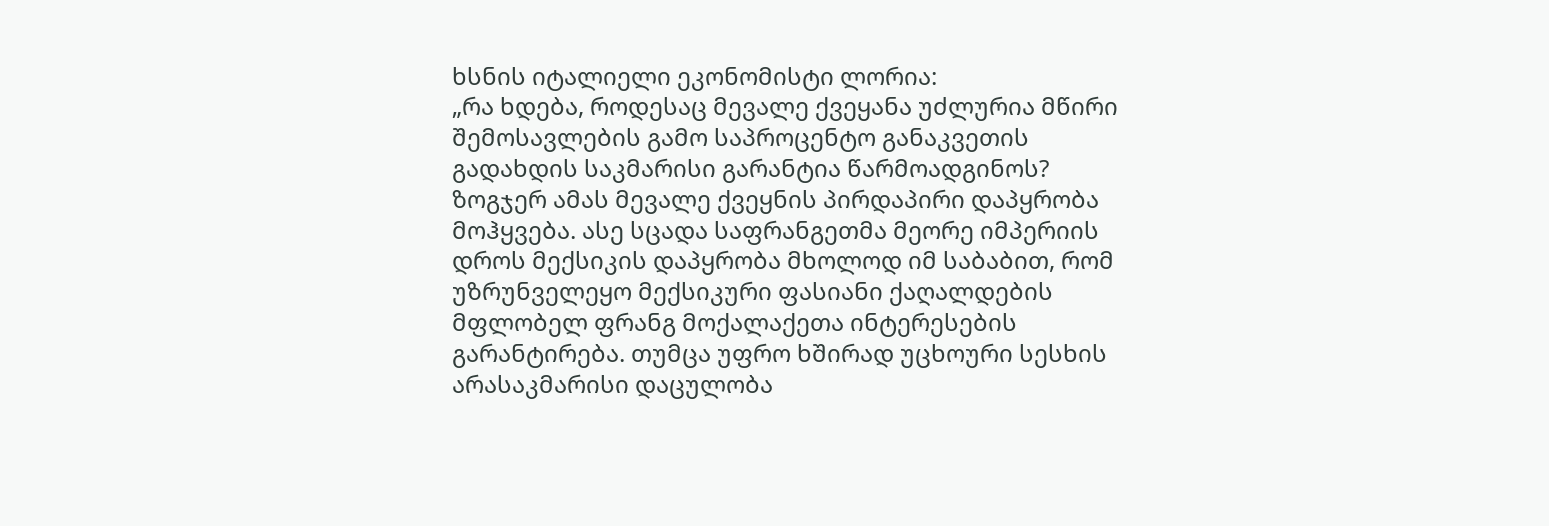ხსნის იტალიელი ეკონომისტი ლორია:
„რა ხდება, როდესაც მევალე ქვეყანა უძლურია მწირი შემოსავლების გამო საპროცენტო განაკვეთის გადახდის საკმარისი გარანტია წარმოადგინოს? ზოგჯერ ამას მევალე ქვეყნის პირდაპირი დაპყრობა მოჰყვება. ასე სცადა საფრანგეთმა მეორე იმპერიის დროს მექსიკის დაპყრობა მხოლოდ იმ საბაბით, რომ უზრუნველეყო მექსიკური ფასიანი ქაღალდების მფლობელ ფრანგ მოქალაქეთა ინტერესების გარანტირება. თუმცა უფრო ხშირად უცხოური სესხის არასაკმარისი დაცულობა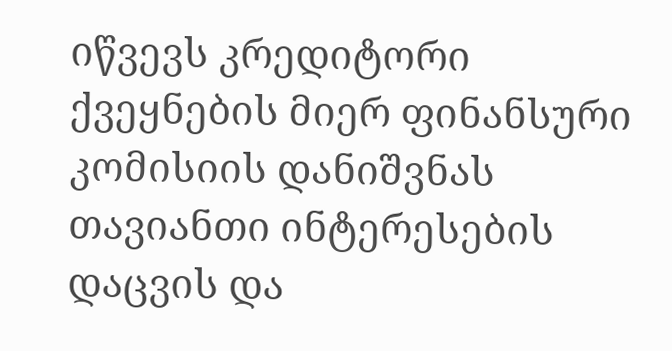იწვევს კრედიტორი ქვეყნების მიერ ფინანსური კომისიის დანიშვნას თავიანთი ინტერესების დაცვის და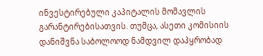ინვესტირებული კაპიტალის მომავლის გარანტირებისათვის. თუმცა, ასეთი კომისიის დანიშვნა საბოლოოდ ნამდვილ დაპყრობად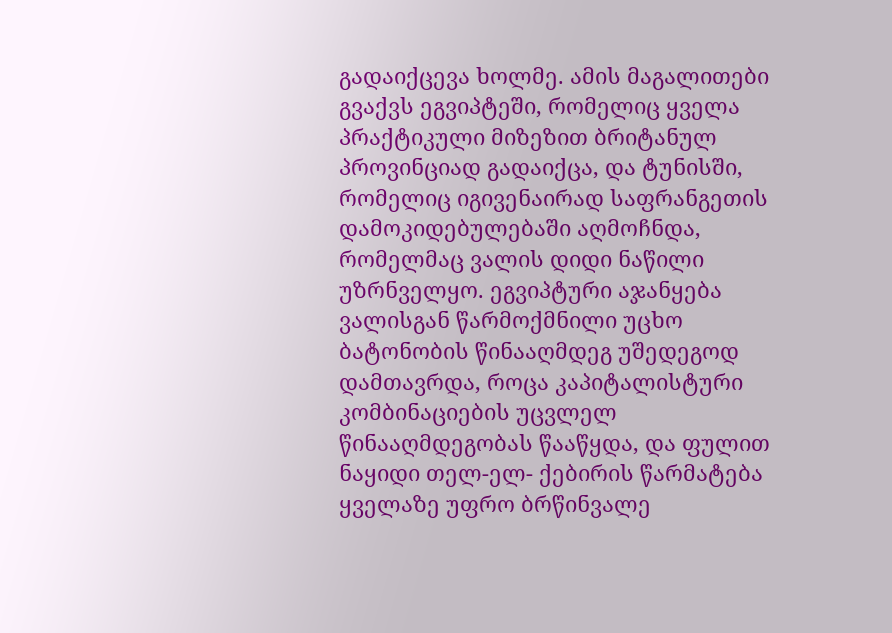გადაიქცევა ხოლმე. ამის მაგალითები გვაქვს ეგვიპტეში, რომელიც ყველა პრაქტიკული მიზეზით ბრიტანულ პროვინციად გადაიქცა, და ტუნისში, რომელიც იგივენაირად საფრანგეთის დამოკიდებულებაში აღმოჩნდა, რომელმაც ვალის დიდი ნაწილი უზრნველყო. ეგვიპტური აჯანყება ვალისგან წარმოქმნილი უცხო ბატონობის წინააღმდეგ უშედეგოდ დამთავრდა, როცა კაპიტალისტური კომბინაციების უცვლელ წინააღმდეგობას წააწყდა, და ფულით ნაყიდი თელ-ელ- ქებირის წარმატება ყველაზე უფრო ბრწინვალე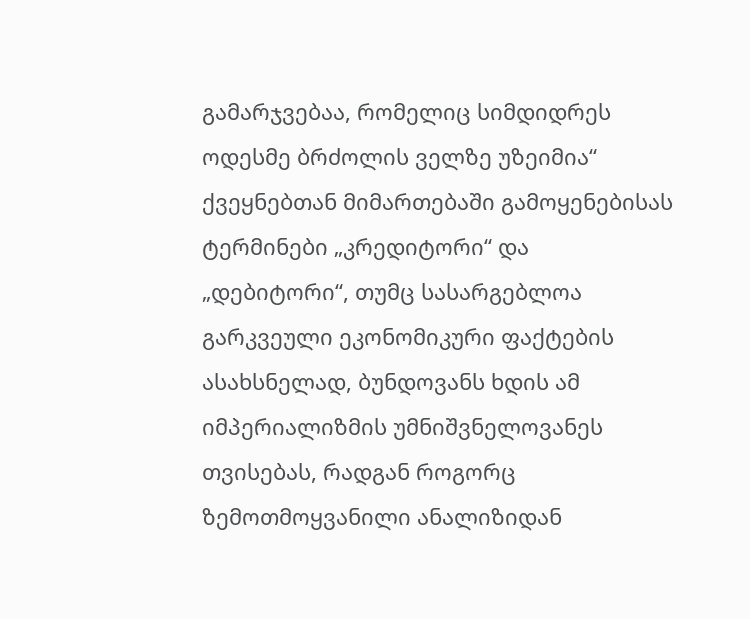გამარჯვებაა, რომელიც სიმდიდრეს ოდესმე ბრძოლის ველზე უზეიმია“
ქვეყნებთან მიმართებაში გამოყენებისას ტერმინები „კრედიტორი“ და „დებიტორი“, თუმც სასარგებლოა გარკვეული ეკონომიკური ფაქტების ასახსნელად, ბუნდოვანს ხდის ამ იმპერიალიზმის უმნიშვნელოვანეს თვისებას, რადგან როგორც ზემოთმოყვანილი ანალიზიდან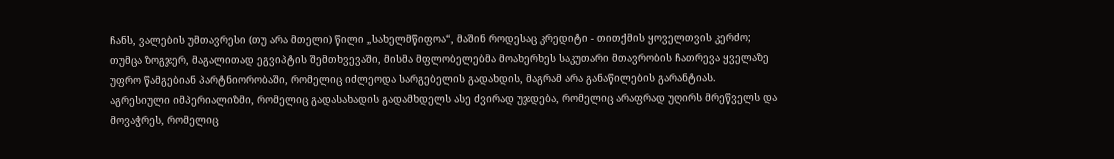ჩანს, ვალების უმთავრესი (თუ არა მთელი) წილი „სახელმწიფოა“, მაშინ როდესაც კრედიტი - თითქმის ყოველთვის კერძო; თუმცა ზოგჯერ, მაგალითად ეგვიპტის შემთხვევაში, მისმა მფლობელებმა მოახერხეს საკუთარი მთავრობის ჩათრევა ყველაზე უფრო წამგებიან პარტნიორობაში, რომელიც იძლეოდა სარგებელის გადახდის, მაგრამ არა განაწილების გარანტიას.
აგრესიული იმპერიალიზმი, რომელიც გადასახადის გადამხდელს ასე ძვირად უჯდება, რომელიც არაფრად უღირს მრეწველს და მოვაჭრეს, რომელიც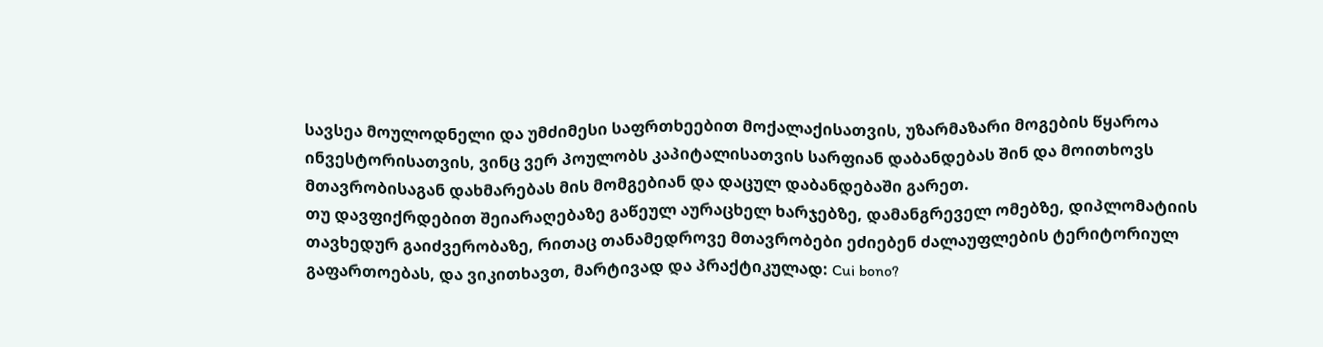სავსეა მოულოდნელი და უმძიმესი საფრთხეებით მოქალაქისათვის, უზარმაზარი მოგების წყაროა ინვესტორისათვის, ვინც ვერ პოულობს კაპიტალისათვის სარფიან დაბანდებას შინ და მოითხოვს მთავრობისაგან დახმარებას მის მომგებიან და დაცულ დაბანდებაში გარეთ.
თუ დავფიქრდებით შეიარაღებაზე გაწეულ აურაცხელ ხარჯებზე, დამანგრეველ ომებზე, დიპლომატიის თავხედურ გაიძვერობაზე, რითაც თანამედროვე მთავრობები ეძიებენ ძალაუფლების ტერიტორიულ გაფართოებას, და ვიკითხავთ, მარტივად და პრაქტიკულად: Cui bono?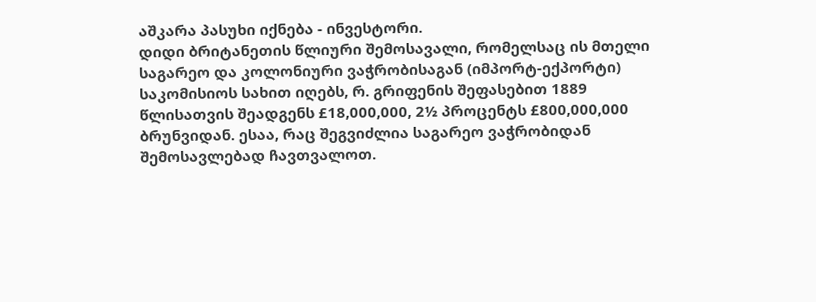აშკარა პასუხი იქნება - ინვესტორი.
დიდი ბრიტანეთის წლიური შემოსავალი, რომელსაც ის მთელი საგარეო და კოლონიური ვაჭრობისაგან (იმპორტ-ექპორტი) საკომისიოს სახით იღებს, რ. გრიფენის შეფასებით 1889 წლისათვის შეადგენს £18,000,000, 2½ პროცენტს £800,000,000 ბრუნვიდან. ესაა, რაც შეგვიძლია საგარეო ვაჭრობიდან შემოსავლებად ჩავთვალოთ.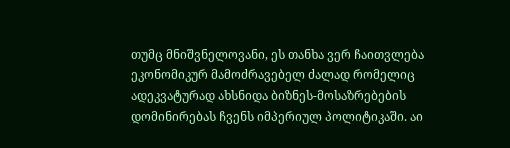თუმც მნიშვნელოვანი, ეს თანხა ვერ ჩაითვლება ეკონომიკურ მამოძრავებელ ძალად რომელიც ადეკვატურად ახსნიდა ბიზნეს-მოსაზრებების დომინირებას ჩვენს იმპერიულ პოლიტიკაში. აი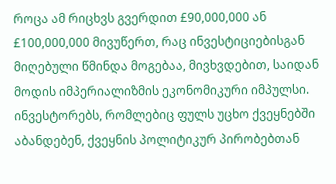როცა ამ რიცხვს გვერდით £90,000,000 ან £100,000,000 მივუწერთ, რაც ინვესტიციებისგან მიღებული წმინდა მოგებაა, მივხვდებით, საიდან მოდის იმპერიალიზმის ეკონომიკური იმპულსი.
ინვესტორებს, რომლებიც ფულს უცხო ქვეყნებში აბანდებენ, ქვეყნის პოლიტიკურ პირობებთან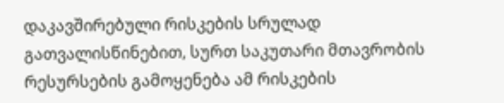დაკავშირებული რისკების სრულად გათვალისწინებით, სურთ საკუთარი მთავრობის რესურსების გამოყენება ამ რისკების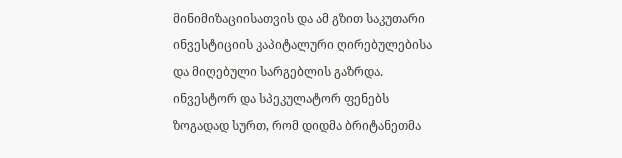მინიმიზაციისათვის და ამ გზით საკუთარი ინვესტიციის კაპიტალური ღირებულებისა და მიღებული სარგებლის გაზრდა. ინვესტორ და სპეკულატორ ფენებს ზოგადად სურთ, რომ დიდმა ბრიტანეთმა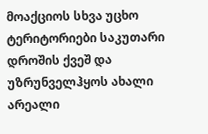მოაქციოს სხვა უცხო ტერიტორიები საკუთარი დროშის ქვეშ და უზრუნველჰყოს ახალი არეალი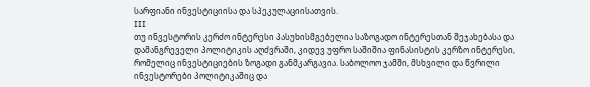სარფიანი ინვესტიციისა და სპეკულაციისათვის.
III
თუ ინვესტორის კერძო ინტერესი პასუხისმგებელია საზოგადო ინტერესთან შეჯახებასა და დამანგრეველი პოლიტიკის აღძვრაში, კიდევ უფრო საშიშია ფინასისტის კერზო ინტერესი, რომელიც ინვესტიციების ზოგადი განმკარგავია. საბოლოო ჯამში, მსხვილი და წვრილი ინვესტორები პოლიტიკაშიც და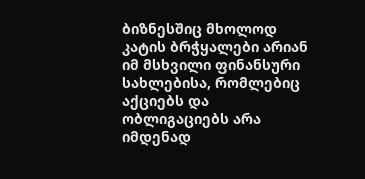ბიზნესშიც მხოლოდ კატის ბრჭყალები არიან იმ მსხვილი ფინანსური სახლებისა, რომლებიც აქციებს და ობლიგაციებს არა იმდენად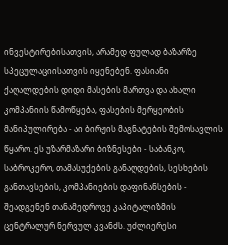ინვესტირებისათვის, არამედ ფულად ბაზარზე სპეცულაციისათვის იყენებენ. ფასიანი ქაღალდების დიდი მასების მართვა და ახალი კომპანიის წამოწყება, ფასების მერყეობის მანიპულირება - აი ბირჟის მაგნატების შემოსავლის წყარო. ეს უზარმაზარი ბიზნესები - საბანკო, საბროკერო, თამასუქების განაღდების, სესხების განთავსების, კომპანიების დაფინანსების - შეადგენენ თანამედროვე კაპიტალიზმის ცენტრალურ ნერვულ კვანძს. უძლიერესი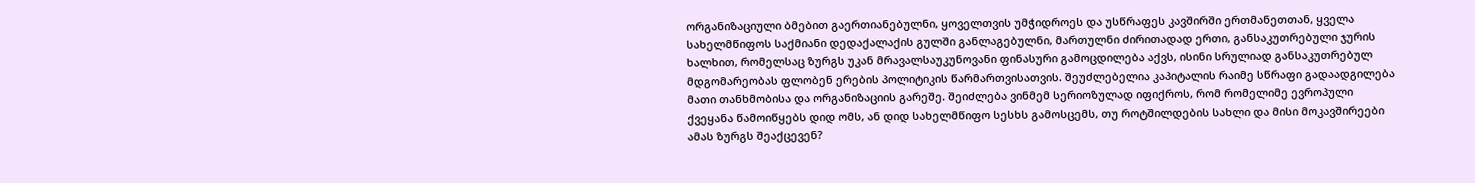ორგანიზაციული ბმებით გაერთიანებულნი, ყოველთვის უმჭიდროეს და უსწრაფეს კავშირში ერთმანეთთან, ყველა სახელმწიფოს საქმიანი დედაქალაქის გულში განლაგებულნი, მართულნი ძირითადად ერთი, განსაკუთრებული ჯურის ხალხით, რომელსაც ზურგს უკან მრავალსაუკუნოვანი ფინასური გამოცდილება აქვს, ისინი სრულიად განსაკუთრებულ მდგომარეობას ფლობენ ერების პოლიტიკის წარმართვისათვის. შეუძლებელია კაპიტალის რაიმე სწრაფი გადაადგილება მათი თანხმობისა და ორგანიზაციის გარეშე. შეიძლება ვინმემ სერიოზულად იფიქროს, რომ რომელიმე ევროპული ქვეყანა წამოიწყებს დიდ ომს, ან დიდ სახელმწიფო სესხს გამოსცემს, თუ როტშილდების სახლი და მისი მოკავშირეები ამას ზურგს შეაქცევენ?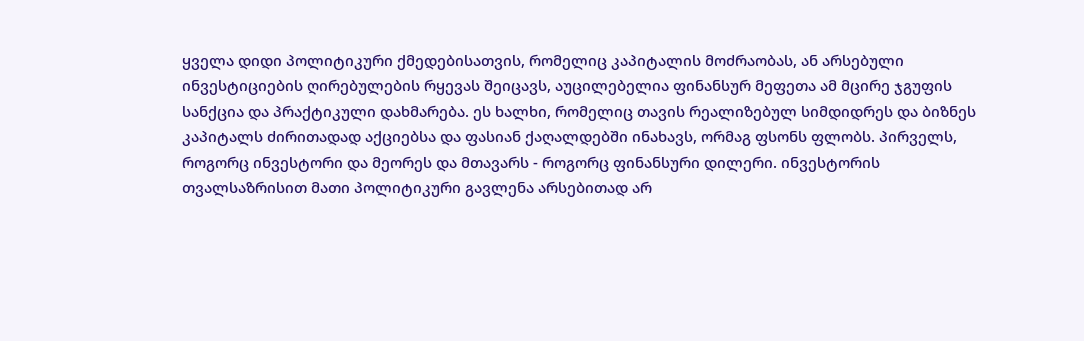ყველა დიდი პოლიტიკური ქმედებისათვის, რომელიც კაპიტალის მოძრაობას, ან არსებული ინვესტიციების ღირებულების რყევას შეიცავს, აუცილებელია ფინანსურ მეფეთა ამ მცირე ჯგუფის სანქცია და პრაქტიკული დახმარება. ეს ხალხი, რომელიც თავის რეალიზებულ სიმდიდრეს და ბიზნეს კაპიტალს ძირითადად აქციებსა და ფასიან ქაღალდებში ინახავს, ორმაგ ფსონს ფლობს. პირველს, როგორც ინვესტორი და მეორეს და მთავარს - როგორც ფინანსური დილერი. ინვესტორის თვალსაზრისით მათი პოლიტიკური გავლენა არსებითად არ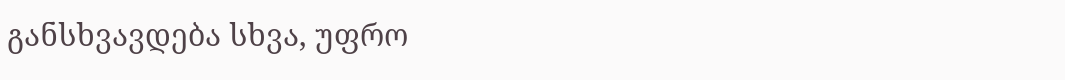განსხვავდება სხვა, უფრო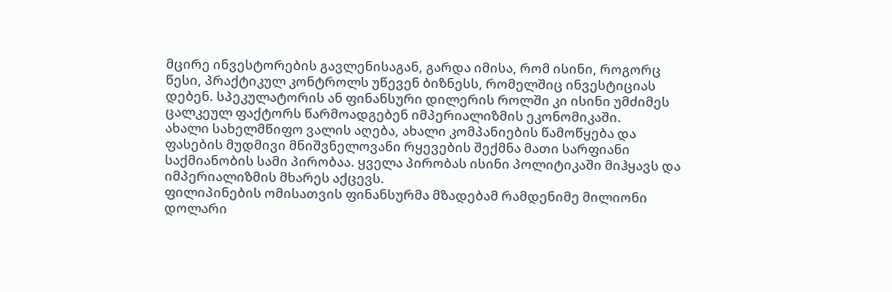მცირე ინვესტორების გავლენისაგან, გარდა იმისა, რომ ისინი, როგორც წესი, პრაქტიკულ კონტროლს უწევენ ბიზნესს, რომელშიც ინვესტიციას დებენ. სპეკულატორის ან ფინანსური დილერის როლში კი ისინი უმძიმეს ცალკეულ ფაქტორს წარმოადგებენ იმპერიალიზმის ეკონომიკაში.
ახალი სახელმწიფო ვალის აღება, ახალი კომპანიების წამოწყება და ფასების მუდმივი მნიშვნელოვანი რყევების შექმნა მათი სარფიანი საქმიანობის სამი პირობაა. ყველა პირობას ისინი პოლიტიკაში მიჰყავს და იმპერიალიზმის მხარეს აქცევს.
ფილიპინების ომისათვის ფინანსურმა მზადებამ რამდენიმე მილიონი დოლარი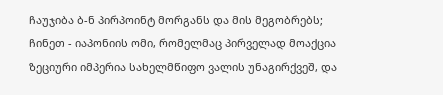ჩაუჯიბა ბ-ნ პირპოინტ მორგანს და მის მეგობრებს; ჩინეთ - იაპონიის ომი, რომელმაც პირველად მოაქცია ზეციური იმპერია სახელმწიფო ვალის უნაგირქვეშ, და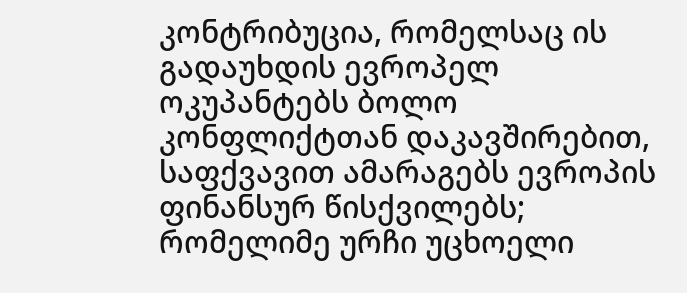კონტრიბუცია, რომელსაც ის გადაუხდის ევროპელ ოკუპანტებს ბოლო კონფლიქტთან დაკავშირებით, საფქვავით ამარაგებს ევროპის ფინანსურ წისქვილებს; რომელიმე ურჩი უცხოელი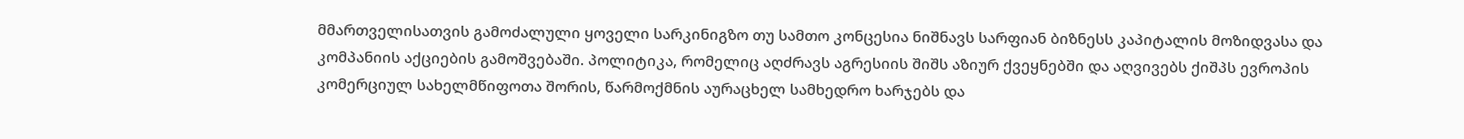მმართველისათვის გამოძალული ყოველი სარკინიგზო თუ სამთო კონცესია ნიშნავს სარფიან ბიზნესს კაპიტალის მოზიდვასა და კომპანიის აქციების გამოშვებაში. პოლიტიკა, რომელიც აღძრავს აგრესიის შიშს აზიურ ქვეყნებში და აღვივებს ქიშპს ევროპის კომერციულ სახელმწიფოთა შორის, წარმოქმნის აურაცხელ სამხედრო ხარჯებს და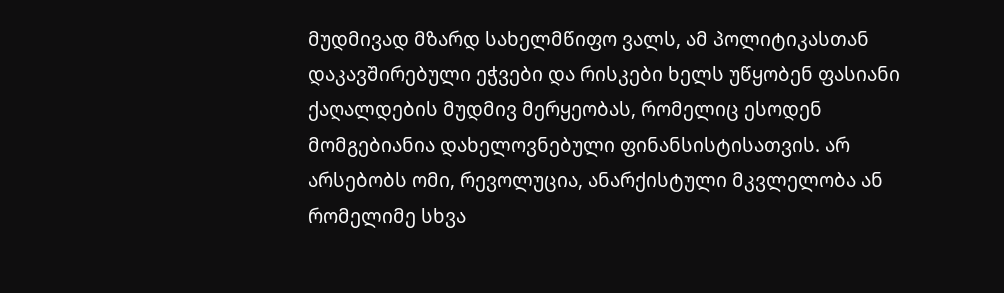მუდმივად მზარდ სახელმწიფო ვალს, ამ პოლიტიკასთან დაკავშირებული ეჭვები და რისკები ხელს უწყობენ ფასიანი ქაღალდების მუდმივ მერყეობას, რომელიც ესოდენ მომგებიანია დახელოვნებული ფინანსისტისათვის. არ არსებობს ომი, რევოლუცია, ანარქისტული მკვლელობა ან რომელიმე სხვა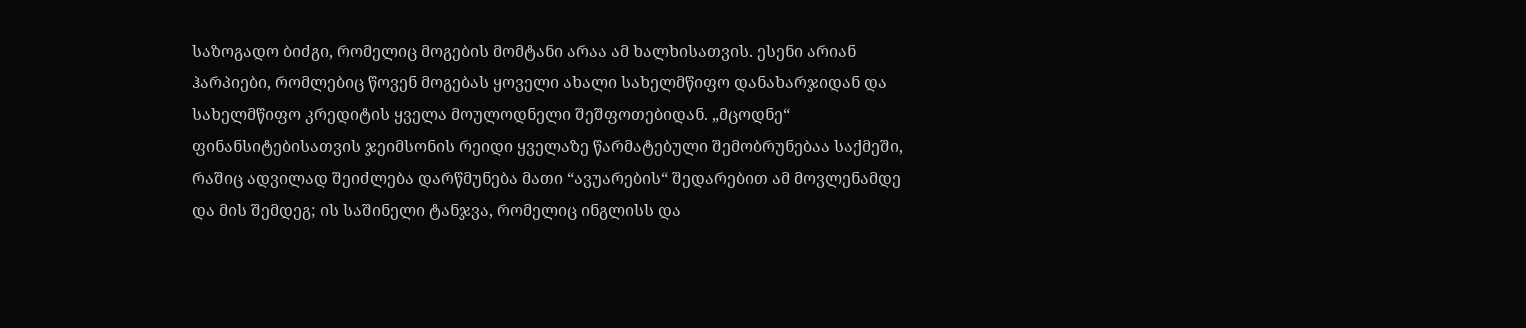საზოგადო ბიძგი, რომელიც მოგების მომტანი არაა ამ ხალხისათვის. ესენი არიან ჰარპიები, რომლებიც წოვენ მოგებას ყოველი ახალი სახელმწიფო დანახარჯიდან და სახელმწიფო კრედიტის ყველა მოულოდნელი შეშფოთებიდან. „მცოდნე“ ფინანსიტებისათვის ჯეიმსონის რეიდი ყველაზე წარმატებული შემობრუნებაა საქმეში, რაშიც ადვილად შეიძლება დარწმუნება მათი “ავუარების“ შედარებით ამ მოვლენამდე და მის შემდეგ; ის საშინელი ტანჯვა, რომელიც ინგლისს და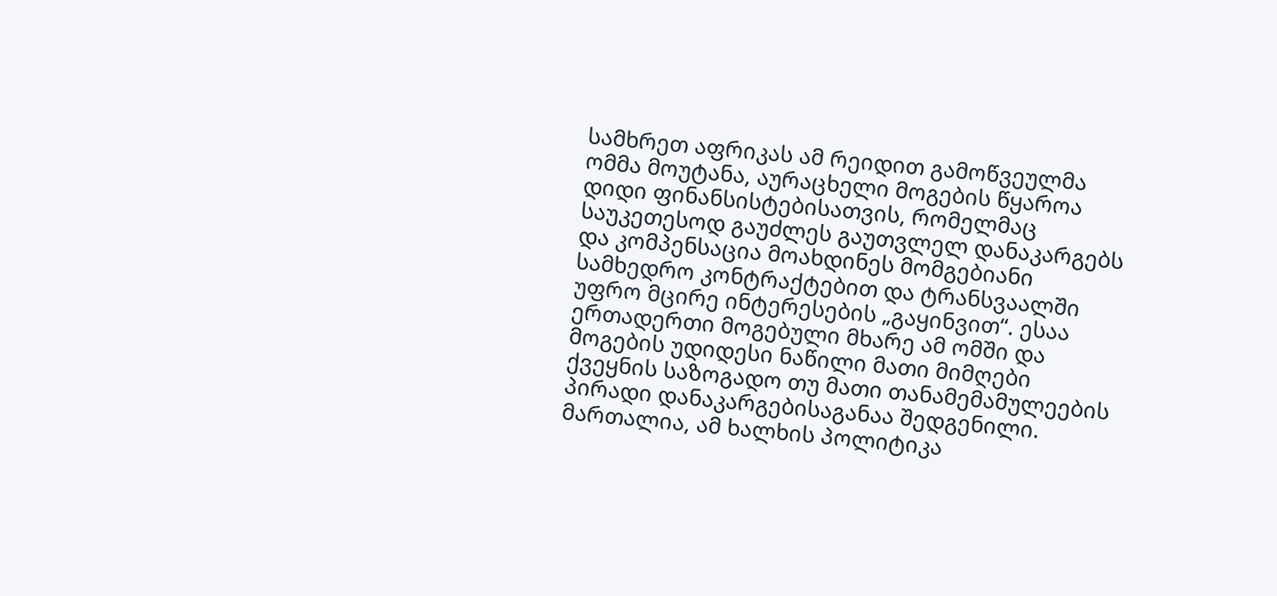სამხრეთ აფრიკას ამ რეიდით გამოწვეულმა ომმა მოუტანა, აურაცხელი მოგების წყაროა დიდი ფინანსისტებისათვის, რომელმაც საუკეთესოდ გაუძლეს გაუთვლელ დანაკარგებს და კომპენსაცია მოახდინეს მომგებიანი სამხედრო კონტრაქტებით და ტრანსვაალში უფრო მცირე ინტერესების „გაყინვით“. ესაა ერთადერთი მოგებული მხარე ამ ომში და მოგების უდიდესი ნაწილი მათი მიმღები ქვეყნის საზოგადო თუ მათი თანამემამულეების პირადი დანაკარგებისაგანაა შედგენილი.
მართალია, ამ ხალხის პოლიტიკა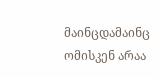მაინცდამაინც ომისკენ არაა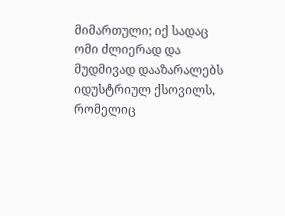მიმართული; იქ სადაც ომი ძლიერად და მუდმივად დააზარალებს იდუსტრიულ ქსოვილს, რომელიც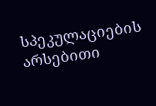სპეკულაციების არსებითი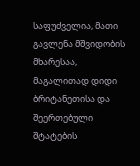საფუძველია, მათი გავლენა მშვიდობის მხარესაა, მაგალითად დიდი ბრიტანეთისა და შეერთებული შტატების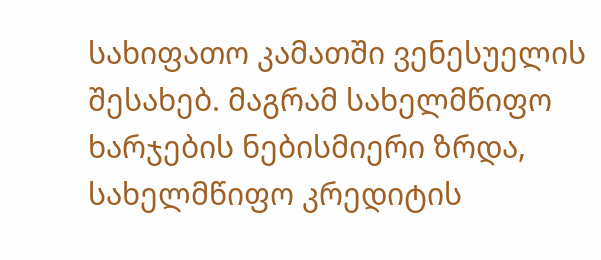სახიფათო კამათში ვენესუელის შესახებ. მაგრამ სახელმწიფო ხარჯების ნებისმიერი ზრდა, სახელმწიფო კრედიტის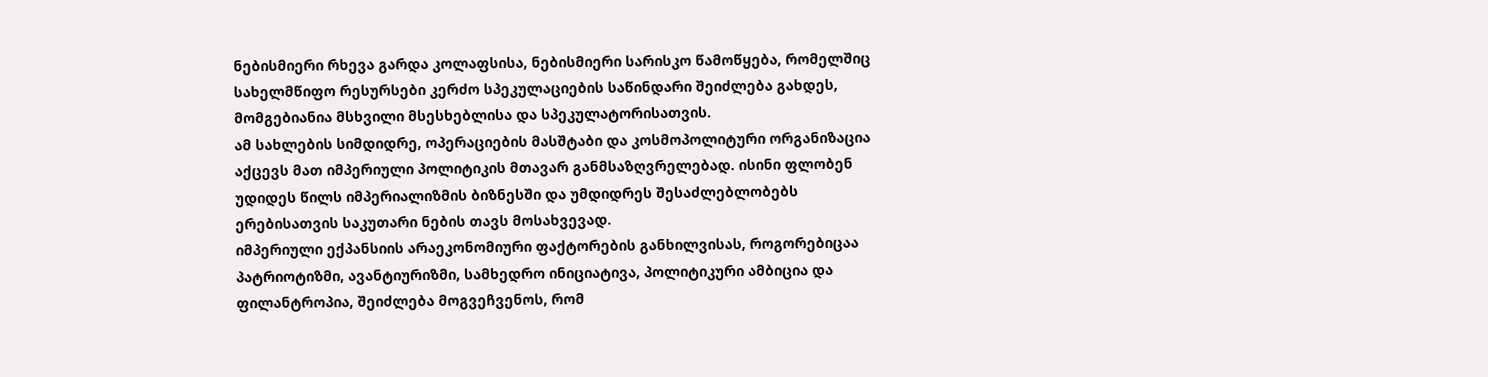ნებისმიერი რხევა გარდა კოლაფსისა, ნებისმიერი სარისკო წამოწყება, რომელშიც სახელმწიფო რესურსები კერძო სპეკულაციების საწინდარი შეიძლება გახდეს, მომგებიანია მსხვილი მსესხებლისა და სპეკულატორისათვის.
ამ სახლების სიმდიდრე, ოპერაციების მასშტაბი და კოსმოპოლიტური ორგანიზაცია აქცევს მათ იმპერიული პოლიტიკის მთავარ განმსაზღვრელებად. ისინი ფლობენ უდიდეს წილს იმპერიალიზმის ბიზნესში და უმდიდრეს შესაძლებლობებს ერებისათვის საკუთარი ნების თავს მოსახვევად.
იმპერიული ექპანსიის არაეკონომიური ფაქტორების განხილვისას, როგორებიცაა პატრიოტიზმი, ავანტიურიზმი, სამხედრო ინიციატივა, პოლიტიკური ამბიცია და ფილანტროპია, შეიძლება მოგვეჩვენოს, რომ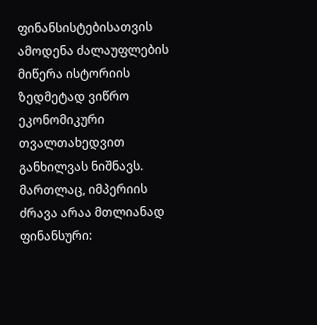ფინანსისტებისათვის ამოდენა ძალაუფლების მიწერა ისტორიის ზედმეტად ვიწრო ეკონომიკური თვალთახედვით განხილვას ნიშნავს. მართლაც, იმპერიის ძრავა არაა მთლიანად ფინანსური: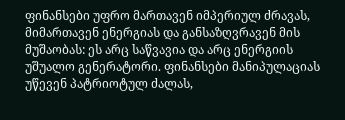ფინანსები უფრო მართავენ იმპერიულ ძრავას, მიმართავენ ენერგიას და განსაზღვრავენ მის მუშაობას: ეს არც საწვავია და არც ენერგიის უშუალო გენერატორი. ფინანსები მანიპულაციას უწევენ პატრიოტულ ძალას,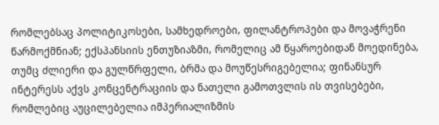რომლებსაც პოლიტიკოსები, სამხედროები, ფილანტროპები და მოვაჭრენი წარმოქმნიან; ექსპანსიის ენთუზიაზმი, რომელიც ამ წყაროებიდან მოედინება, თუმც ძლიერი და გულწრფელი, ბრმა და მოუწესრიგებელია; ფინანსურ ინტერესს აქვს კონცენტრაციის და ნათელი გამოთვლის ის თვისებები, რომლებიც აუცილებელია იმპერიალიზმის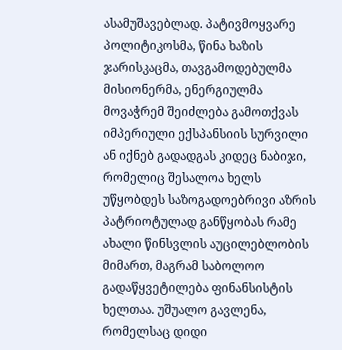ასამუშავებლად. პატივმოყვარე პოლიტიკოსმა, წინა ხაზის ჯარისკაცმა, თავგამოდებულმა მისიონერმა, ენერგიულმა მოვაჭრემ შეიძლება გამოთქვას იმპერიული ექსპანსიის სურვილი ან იქნებ გადადგას კიდეც ნაბიჯი, რომელიც შესალოა ხელს უწყობდეს საზოგადოებრივი აზრის პატრიოტულად განწყობას რამე ახალი წინსვლის აუცილებლობის მიმართ, მაგრამ საბოლოო გადაწყვეტილება ფინანსისტის ხელთაა. უშუალო გავლენა, რომელსაც დიდი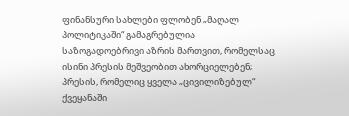ფინანსური სახლები ფლობენ „მაღალ პოლიტიკაში“ გამაგრებულია საზოგადოებრივი აზრის მართვით, რომელსაც ისინი პრესის მეშვეობით ახორციელებენ; პრესის, რომელიც ყველა „ცივილიზებულ“ ქვეყანაში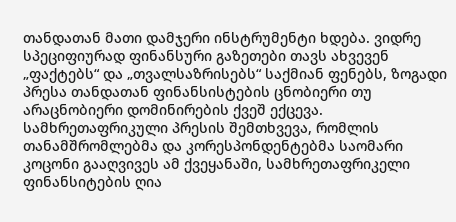თანდათან მათი დამჯერი ინსტრუმენტი ხდება. ვიდრე სპეციფიურად ფინანსური გაზეთები თავს ახვევენ „ფაქტებს“ და „თვალსაზრისებს“ საქმიან ფენებს, ზოგადი პრესა თანდათან ფინანსისტების ცნობიერი თუ არაცნობიერი დომინირების ქვეშ ექცევა. სამხრეთაფრიკული პრესის შემთხვევა, რომლის თანამშრომლებმა და კორესპონდენტებმა საომარი კოცონი გააღვივეს ამ ქვეყანაში, სამხრეთაფრიკელი ფინანსიტების ღია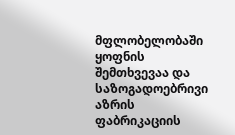მფლობელობაში ყოფნის შემთხვევაა და საზოგადოებრივი აზრის ფაბრიკაციის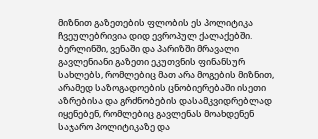მიზნით გაზეთების ფლობის ეს პოლიტიკა ჩვეულებრივია დიდ ევროპულ ქალაქებში. ბერლინში, ვენაში და პარიზში მრავალი გავლენიანი გაზეთი ეკუთვნის ფინანსურ სახლებს, რომლებიც მათ არა მოგების მიზნით, არამედ საზოგადოების ცნობიერებაში ისეთი აზრებისა და გრძნობების დასამკვიდრებლად იყენებენ, რომლებიც გავლენას მოახდენენ საჯარო პოლიტიკაზე და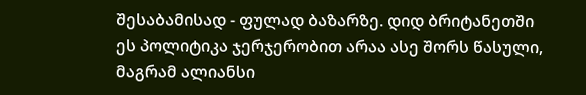შესაბამისად - ფულად ბაზარზე. დიდ ბრიტანეთში ეს პოლიტიკა ჯერჯერობით არაა ასე შორს წასული, მაგრამ ალიანსი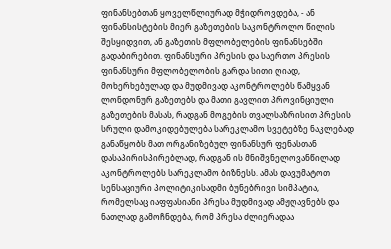ფინანსებთან ყოველწლიურად მჭიდროვდება, - ან ფინანსისტების მიერ გაზეთების საკონტროლო წილის შესყიდვით, ან გაზეთის მფლობელების ფინანსებში გადაბირებით. ფინანსური პრესის და საერთო პრესის ფინანსური მფლობელობის გარდა სითი ღიად, მოხერხებულად და მუდმივად აკონტროლებს წამყვან ლონდონურ გაზეთებს და მათი გავლით პროვინციული გაზეთების მასას, რადგან მოგების თვალსაზრისით პრესის სრული დამოკიდებულება სარეკლამო სვეტებზე ნაკლებად განაწყობს მათ ორგანიზებულ ფინანსურ ფენასთან დასაპირისპირებლად, რადგან ის მნიშვნელოვანწილად აკონტროლებს სარეკლამო ბიზნესს. ამას დავუმატოთ სენსაციური პოლიტიკისადმი ბუნებრივი სიმპატია, რომელსაც იაფფასიანი პრესა მუდმივად ამჟღავნებს და ნათლად გამოჩნდება, რომ პრესა ძლიერადაა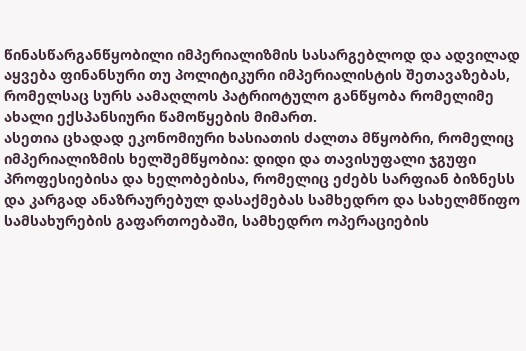წინასწარგანწყობილი იმპერიალიზმის სასარგებლოდ და ადვილად აყვება ფინანსური თუ პოლიტიკური იმპერიალისტის შეთავაზებას, რომელსაც სურს აამაღლოს პატრიოტულო განწყობა რომელიმე ახალი ექსპანსიური წამოწყების მიმართ.
ასეთია ცხადად ეკონომიური ხასიათის ძალთა მწყობრი, რომელიც იმპერიალიზმის ხელშემწყობია: დიდი და თავისუფალი ჯგუფი პროფესიებისა და ხელობებისა, რომელიც ეძებს სარფიან ბიზნესს და კარგად ანაზრაურებულ დასაქმებას სამხედრო და სახელმწიფო სამსახურების გაფართოებაში, სამხედრო ოპერაციების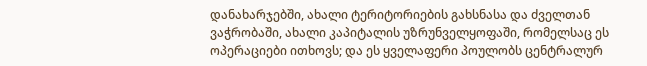დანახარჯებში, ახალი ტერიტორიების გახსნასა და ძველთან ვაჭრობაში, ახალი კაპიტალის უზრუნველყოფაში, რომელსაც ეს ოპერაციები ითხოვს; და ეს ყველაფერი პოულობს ცენტრალურ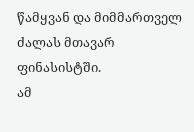წამყვან და მიმმართველ ძალას მთავარ ფინასისტში.
ამ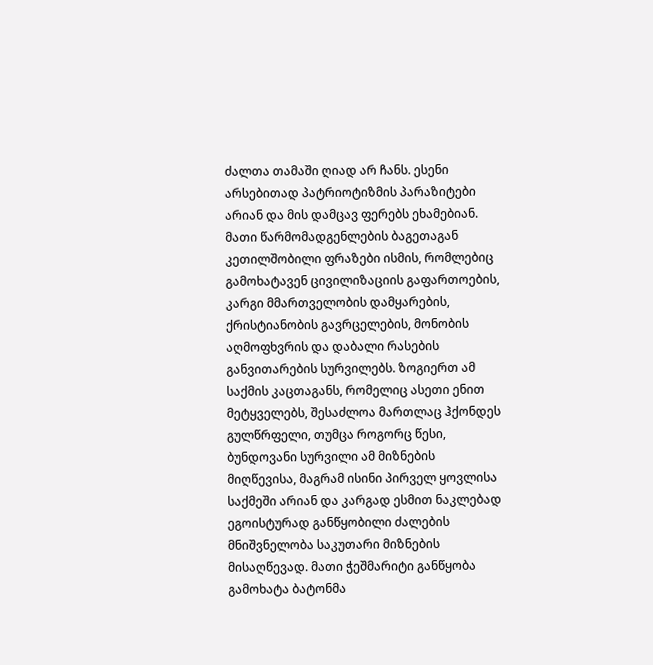ძალთა თამაში ღიად არ ჩანს. ესენი არსებითად პატრიოტიზმის პარაზიტები არიან და მის დამცავ ფერებს ეხამებიან. მათი წარმომადგენლების ბაგეთაგან კეთილშობილი ფრაზები ისმის, რომლებიც გამოხატავენ ცივილიზაციის გაფართოების, კარგი მმართველობის დამყარების, ქრისტიანობის გავრცელების, მონობის აღმოფხვრის და დაბალი რასების განვითარების სურვილებს. ზოგიერთ ამ საქმის კაცთაგანს, რომელიც ასეთი ენით მეტყველებს, შესაძლოა მართლაც ჰქონდეს გულწრფელი, თუმცა როგორც წესი, ბუნდოვანი სურვილი ამ მიზნების მიღწევისა, მაგრამ ისინი პირველ ყოვლისა საქმეში არიან და კარგად ესმით ნაკლებად ეგოისტურად განწყობილი ძალების მნიშვნელობა საკუთარი მიზნების მისაღწევად. მათი ჭეშმარიტი განწყობა გამოხატა ბატონმა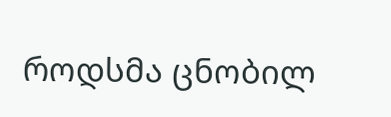როდსმა ცნობილ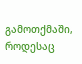გამოთქმაში, როდესაც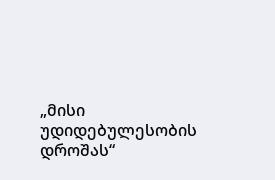„მისი უდიდებულესობის დროშას“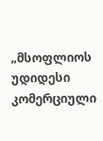„მსოფლიოს უდიდესი კომერციული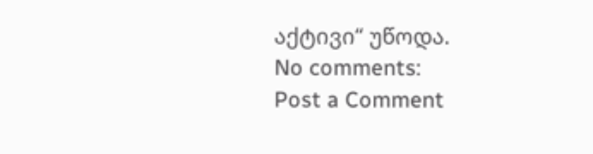აქტივი“ უწოდა.
No comments:
Post a Comment